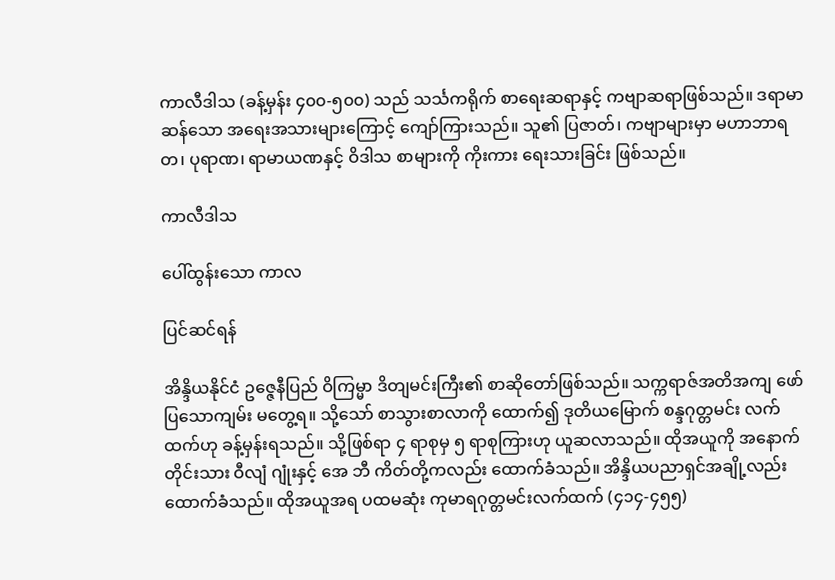ကာလီဒါသ (ခန့်မှန်း ၄၀၀-၅၀၀) သည် သင်္သကရိုက် စာရေးဆရာနှင့် ကဗျာဆရာဖြစ်သည်။ ဒရာမာဆန်သော အရေးအသားများကြောင့် ကျော်ကြားသည်။ သူ၏ ပြဇာတ်၊ ကဗျာများမှာ မဟာဘာရတ၊ ပုရာဏ၊ ရာမာယဏနှင့် ဝိဒါသ စာများကို ကိုးကား ရေးသားခြင်း ဖြစ်သည်။

ကာလီဒါသ

ပေါ်ထွန်းသော ကာလ

ပြင်ဆင်ရန်

အိန္ဒိယနိုင်ငံ ဥဇ္ဇေနီပြည် ဝိကြမ္မာ ဒိတျမင်းကြီး၏ စာဆိုတော်ဖြစ်သည်။ သက္ကရာဇ်အတိအကျ ဖော်ပြသောကျမ်း မတွေ့ရ။ သို့သော် စာသွားစာလာကို ထောက်၍ ဒုတိယမြောက် စန္ဒဂုတ္တမင်း လက်ထက်ဟု ခန့်မှန်းရသည်။ သို့ဖြစ်ရာ ၄ ရာစုမှ ၅ ရာစုကြားဟု ယူဆလာသည်။ ထိုအယူကို အနောက်တိုင်းသား ဝီလျံ ဂျုံးနှင့် အေ ဘီ ကိတ်တို့ကလည်း ထောက်ခံသည်။ အိန္ဒိယပညာရှင်အချို့လည်း ထောက်ခံသည်။ ထိုအယူအရ ပထမဆုံး ကုမာရဂုတ္တမင်းလက်ထက် (၄၁၄-၄၅၅)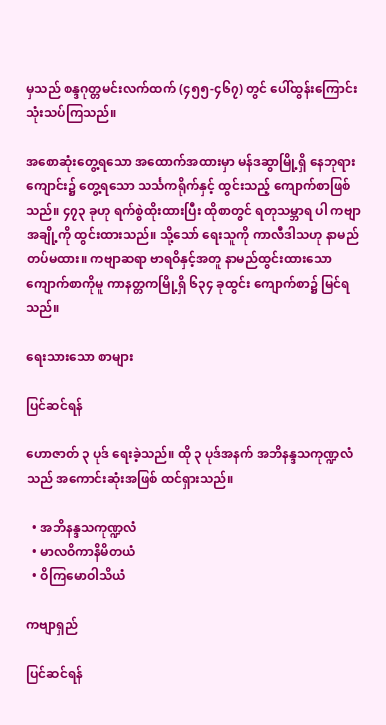မှသည် စန္ဒဂုတ္တမင်းလက်ထက် (၄၅၅-၄၆၇) တွင် ပေါ်ထွန်းကြောင်း သုံးသပ်ကြသည်။

အစောဆုံးတွေ့ရသော အထောက်အထားမှာ မန်ဒဆွာမြို့ရှိ နေဘုရားကျောင်း၌ တွေ့ရသော သင်္သကရိုက်နှင့် ထွင်းသည့် ကျောက်စာဖြစ်သည်။ ၄၇၃ ခုဟု ရက်စွဲထိုးထားပြီး ထိုစာတွင် ရတုသမ္ဘာရ ပါ ကဗျာအချို့ကို ထွင်းထားသည်။ သို့သော် ရေးသူကို ကာလီဒါသဟု နာမည်တပ်မထား။ ကဗျာဆရာ ဗာရဝိနှင့်အတူ နာမည်ထွင်းထားသော ကျောက်စာကိုမူ ကာနတ္တကမြို့ရှိ ၆၃၄ ခုထွင်း ကျောက်စာ၌ မြင်ရသည်။

ရေးသားသော စာများ

ပြင်ဆင်ရန်

ဟောဇာတ် ၃ ပုဒ် ရေးခဲ့သည်။ ထို ၃ ပုဒ်အနက် အဘိနန္ဒသကုဏ္ဍလံ သည် အကောင်းဆုံးအဖြစ် ထင်ရှားသည်။

  • အဘိနန္ဒသကုဏ္ဍလံ
  • မာလဝိကာနိမိတယံ
  • ဝိကြမောဝါသိယံ

ကဗျာရှည်

ပြင်ဆင်ရန်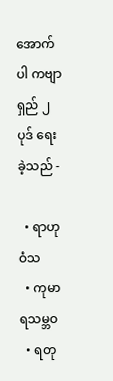အောက်ပါ ကဗျာရှည် ၂ ပုဒ် ရေးခဲ့သည် -

  • ရာဟုဝံသ
  • ကုမာရသမ္ဘဝ
  • ရတု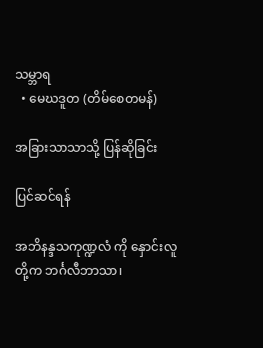သမ္ဘာရ
  • မေဃဒူတ (တိမ်စေတမန်)

အခြားသာသာသို့ ပြန်ဆိုခြင်း

ပြင်ဆင်ရန်

အဘိနန္ဒသကုဏ္ဍလံ ကို နှောင်းလူတို့က ဘင်္ဂလီဘာသာ၊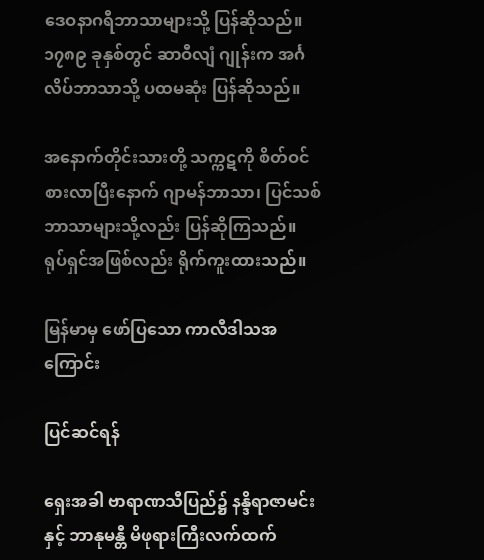ဒေဝနာဂရီဘာသာများသို့ ပြန်ဆိုသည်။ ၁၇၈၉ ခုနှစ်တွင် ဆာဝီလျံ ဂျုန်းက အင်္ဂလိပ်ဘာသာသို့ ပထမဆုံး ပြန်ဆိုသည်။

အနောက်တိုင်းသားတို့ သက္ကဋကို စိတ်ဝင်စားလာပြီးနောက် ဂျာမန်ဘာသာ၊ ပြင်သစ်ဘာသာများသို့လည်း ပြန်ဆိုကြသည်။ ရုပ်ရှင်အဖြစ်လည်း ရိုက်ကူးထားသည်။

မြန်မာမှ ဖော်ပြသော ကာလီဒါသအကြောင်း

ပြင်ဆင်ရန်

ရှေးအခါ ဗာရာဏသီပြည်၌ နန္ဒိရာဇာမင်းနှင့် ဘာနုမန္တီ မိဖုရားကြီးလက်ထက်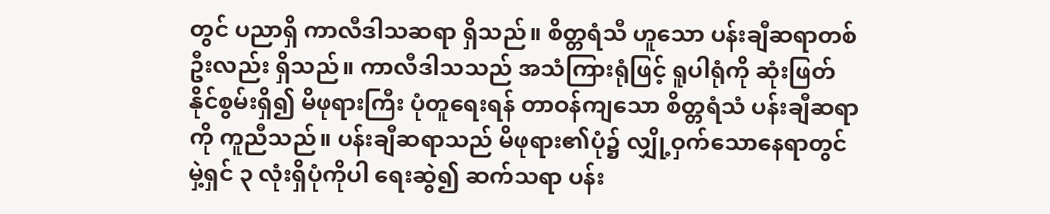တွင် ပညာရှိ ကာလီဒါသဆရာ ရှိသည်။ စိတ္တရံသီ ဟူသော ပန်းချီဆရာတစ်ဦးလည်း ရှိသည်။ ကာလီဒါသသည် အသံကြားရုံဖြင့် ရူပါရုံကို ဆုံးဖြတ်နိုင်စွမ်းရှိ၍ မိဖုရားကြီး ပုံတူရေးရန် တာဝန်ကျသော စိတ္တရံသံ ပန်းချီဆရာကို ကူညီသည်။ ပန်းချီဆရာသည် မိဖုရား၏ပုံ၌ လျှို့ဝှက်သောနေရာတွင် မှဲ့ရှင် ၃ လုံးရှိပုံကိုပါ ရေးဆွဲ၍ ဆက်သရာ ပန်း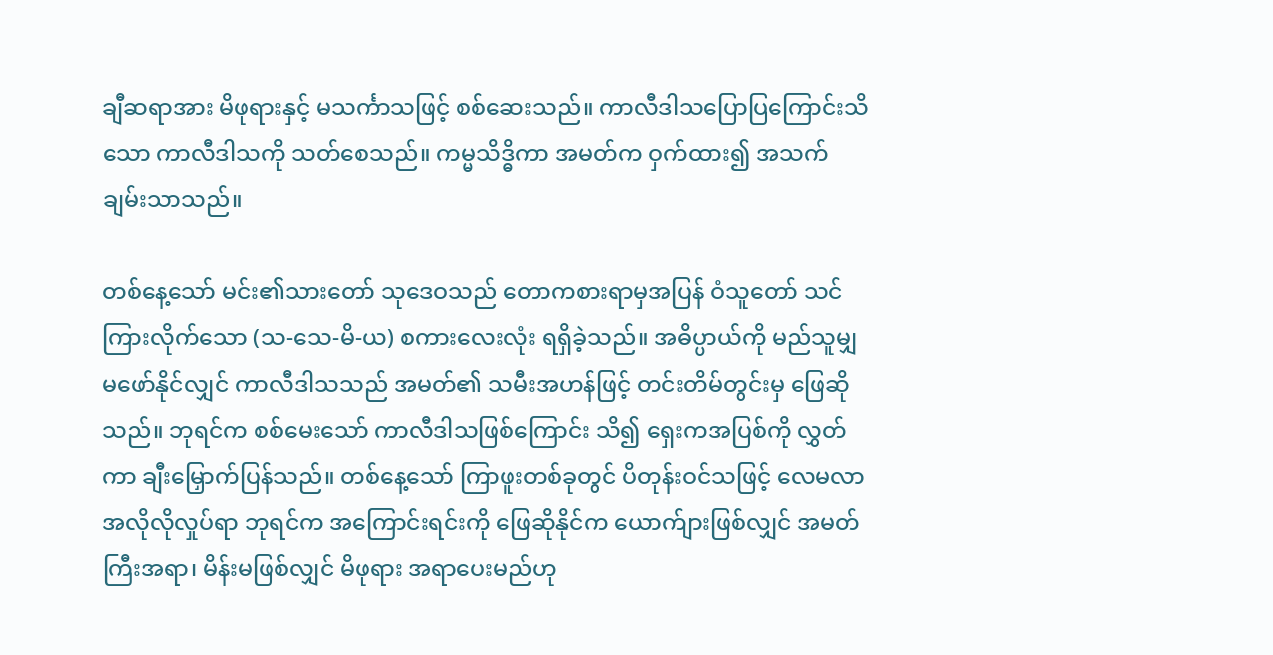ချီဆရာအား မိဖုရားနှင့် မသင်္ကာသဖြင့် စစ်ဆေးသည်။ ကာလီဒါသပြောပြကြောင်းသိသော ကာလီဒါသကို သတ်စေသည်။ ကမ္မသိဒ္ဓိကာ အမတ်က ဝှက်ထား၍ အသက်ချမ်းသာသည်။

တစ်နေ့သော် မင်း၏သားတော် သုဒေဝသည် တောကစားရာမှအပြန် ဝံသူတော် သင်ကြားလိုက်သော (သ-သေ-မိ-ယ) စကားလေးလုံး ရရှိခဲ့သည်။ အဓိပ္ပာယ်ကို မည်သူမျှ မဖော်နိုင်လျှင် ကာလီဒါသသည် အမတ်၏ သမီးအဟန်ဖြင့် တင်းတိမ်တွင်းမှ ဖြေဆိုသည်။ ဘုရင်က စစ်မေးသော် ကာလီဒါသဖြစ်ကြောင်း သိ၍ ရှေးကအပြစ်ကို လွှတ်ကာ ချီးမြှောက်ပြန်သည်။ တစ်နေ့သော် ကြာဖူးတစ်ခုတွင် ပိတုန်းဝင်သဖြင့် လေမလာ အလိုလိုလှုပ်ရာ ဘုရင်က အကြောင်းရင်းကို ဖြေဆိုနိုင်က ယောက်ျားဖြစ်လျှင် အမတ်ကြီးအရာ၊ မိန်းမဖြစ်လျှင် မိဖုရား အရာပေးမည်ဟု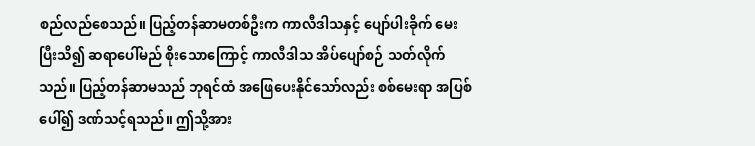စည်လည်စေသည်။ ပြည့်တန်ဆာမတစ်ဦးက ကာလီဒါသနှင့် ပျော်ပါးခိုက် မေးပြီးသိ၍ ဆရာပေါ်မည် စိုးသောကြောင့် ကာလီဒါသ အိပ်ပျော်စဉ် သတ်လိုက်သည်။ ပြည့်တန်ဆာမသည် ဘုရင်ထံ အဖြေပေးနိုင်သော်လည်း စစ်မေးရာ အပြစ်ပေါ်၍ ဒဏ်သင့်ရသည်။ ဤသို့အား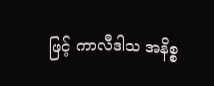ဖြင့် ကာလီဒါသ အနိစ္စ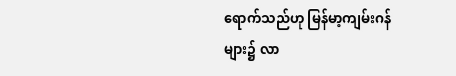ရောက်သည်ဟု မြန်မာ့ကျမ်းဂန်များ၌ လာ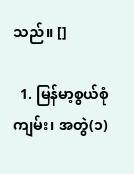သည်။ []

  1. မြန်မာ့စွယ်စုံကျမ်း၊ အတွဲ(၁)